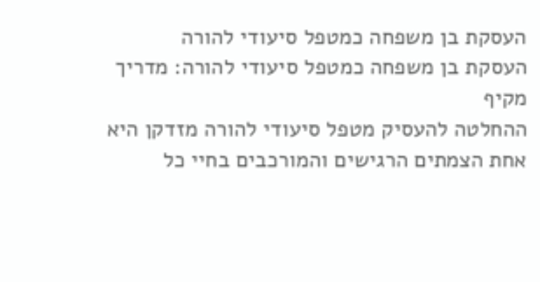העסקת בן משפחה כמטפל סיעודי להורה
העסקת בן משפחה כמטפל סיעודי להורה: מדריך מקיף
ההחלטה להעסיק מטפל סיעודי להורה מזדקן היא אחת הצמתים הרגישים והמורכבים בחיי כל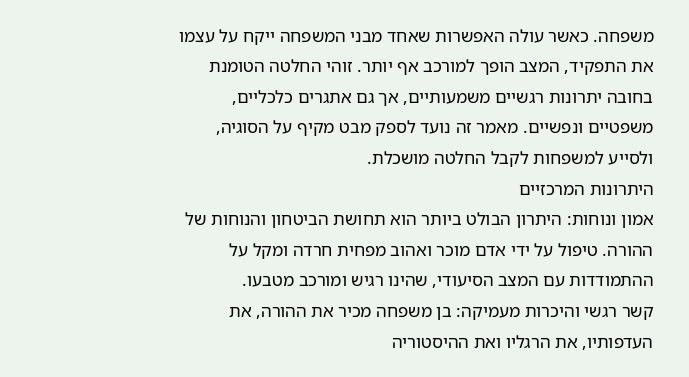משפחה. כאשר עולה האפשרות שאחד מבני המשפחה ייקח על עצמו את התפקיד, המצב הופך למורכב אף יותר. זוהי החלטה הטומנת בחובה יתרונות רגשיים משמעותיים, אך גם אתגרים כלכליים, משפטיים ונפשיים. מאמר זה נועד לספק מבט מקיף על הסוגיה, ולסייע למשפחות לקבל החלטה מושכלת.
היתרונות המרכזיים
אמון ונוחות: היתרון הבולט ביותר הוא תחושת הביטחון והנוחות של ההורה. טיפול על ידי אדם מוכר ואהוב מפחית חרדה ומקל על ההתמודדות עם המצב הסיעודי, שהינו רגיש ומורכב מטבעו.
קשר רגשי והיכרות מעמיקה: בן משפחה מכיר את ההורה, את העדפותיו, את הרגליו ואת ההיסטוריה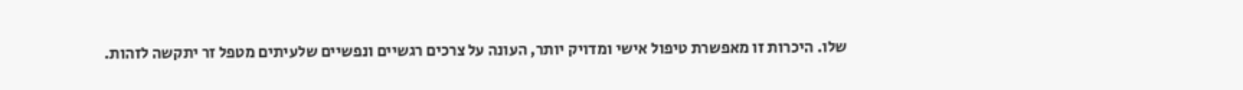שלו. היכרות זו מאפשרת טיפול אישי ומדויק יותר, העונה על צרכים רגשיים ונפשיים שלעיתים מטפל זר יתקשה לזהות.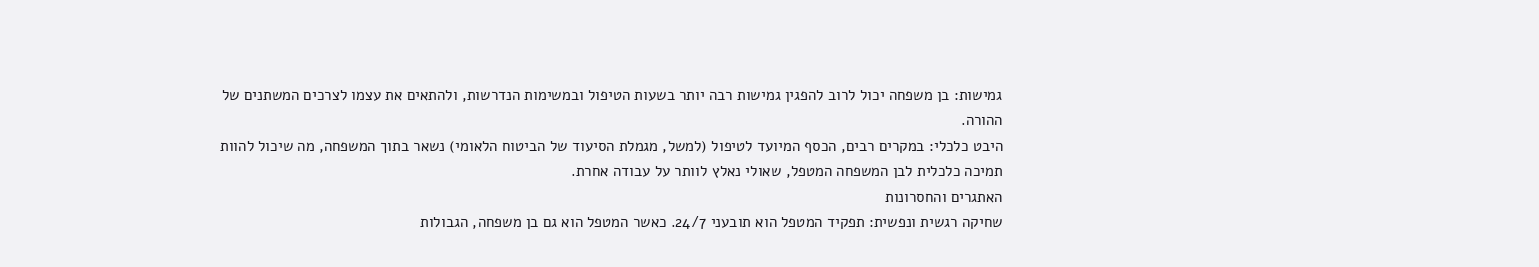גמישות: בן משפחה יכול לרוב להפגין גמישות רבה יותר בשעות הטיפול ובמשימות הנדרשות, ולהתאים את עצמו לצרכים המשתנים של ההורה.
היבט כלכלי: במקרים רבים, הכסף המיועד לטיפול (למשל, מגמלת הסיעוד של הביטוח הלאומי) נשאר בתוך המשפחה, מה שיכול להוות תמיכה כלכלית לבן המשפחה המטפל, שאולי נאלץ לוותר על עבודה אחרת.
האתגרים והחסרונות
שחיקה רגשית ונפשית: תפקיד המטפל הוא תובעני 24/7. כאשר המטפל הוא גם בן משפחה, הגבולות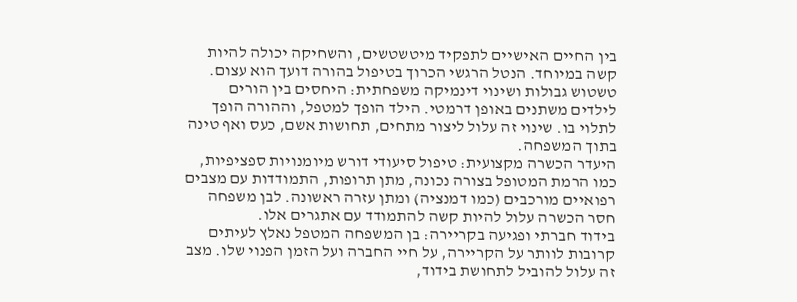בין החיים האישיים לתפקיד מיטשטשים, והשחיקה יכולה להיות קשה במיוחד. הנטל הרגשי הכרוך בטיפול בהורה דועך הוא עצום.
טשטוש גבולות ושינוי דינמיקה משפחתית: היחסים בין הורים לילדים משתנים באופן דרמטי. הילד הופך למטפל, וההורה הופך לתלוי בו. שינוי זה עלול ליצור מתחים, תחושות אשם, כעס ואף טינה בתוך המשפחה.
היעדר הכשרה מקצועית: טיפול סיעודי דורש מיומנויות ספציפיות, כמו הרמת המטופל בצורה נכונה, מתן תרופות, התמודדות עם מצבים רפואיים מורכבים (כמו דמנציה) ומתן עזרה ראשונה. לבן משפחה חסר הכשרה עלול להיות קשה להתמודד עם אתגרים אלו.
בידוד חברתי ופגיעה בקריירה: בן המשפחה המטפל נאלץ לעיתים קרובות לוותר על הקריירה, על חיי החברה ועל הזמן הפנוי שלו. מצב זה עלול להוביל לתחושת בידוד,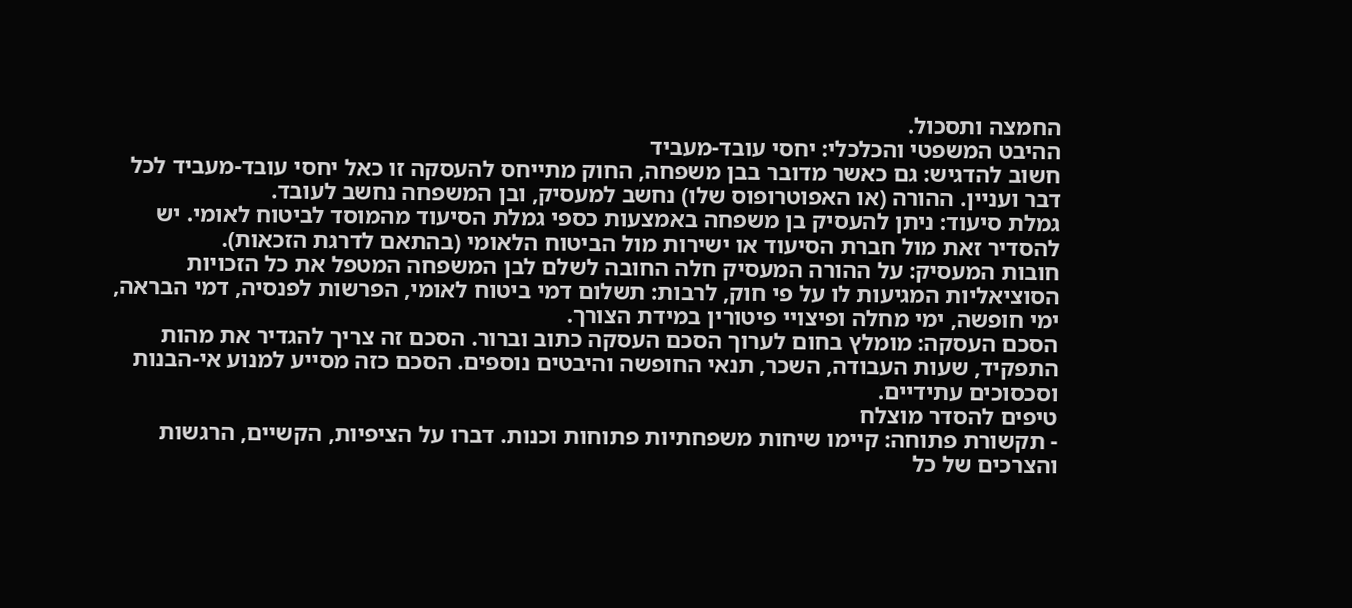החמצה ותסכול.
ההיבט המשפטי והכלכלי: יחסי עובד-מעביד
חשוב להדגיש: גם כאשר מדובר בבן משפחה, החוק מתייחס להעסקה זו כאל יחסי עובד-מעביד לכל דבר ועניין. ההורה (או האפוטרופוס שלו) נחשב למעסיק, ובן המשפחה נחשב לעובד.
גמלת סיעוד: ניתן להעסיק בן משפחה באמצעות כספי גמלת הסיעוד מהמוסד לביטוח לאומי. יש להסדיר זאת מול חברת הסיעוד או ישירות מול הביטוח הלאומי (בהתאם לדרגת הזכאות).
חובות המעסיק: על ההורה המעסיק חלה החובה לשלם לבן המשפחה המטפל את כל הזכויות הסוציאליות המגיעות לו על פי חוק, לרבות: תשלום דמי ביטוח לאומי, הפרשות לפנסיה, דמי הבראה, ימי חופשה, ימי מחלה ופיצויי פיטורין במידת הצורך.
הסכם העסקה: מומלץ בחום לערוך הסכם העסקה כתוב וברור. הסכם זה צריך להגדיר את מהות התפקיד, שעות העבודה, השכר, תנאי החופשה והיבטים נוספים. הסכם כזה מסייע למנוע אי-הבנות וסכסוכים עתידיים.
טיפים להסדר מוצלח
- תקשורת פתוחה: קיימו שיחות משפחתיות פתוחות וכנות. דברו על הציפיות, הקשיים, הרגשות והצרכים של כל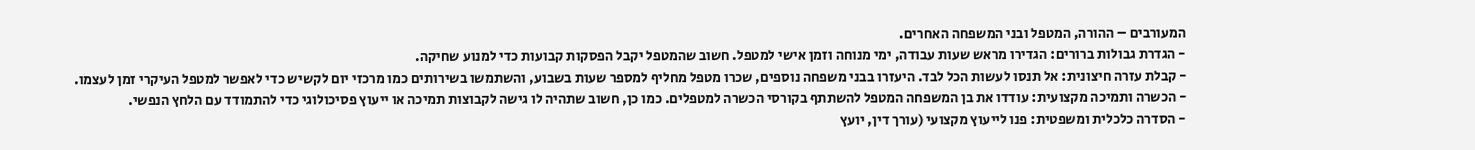המעורבים – ההורה, המטפל ובני המשפחה האחרים.
- הגדרת גבולות ברורים: הגדירו מראש שעות עבודה, ימי מנוחה וזמן אישי למטפל. חשוב שהמטפל יקבל הפסקות קבועות כדי למנוע שחיקה.
- קבלת עזרה חיצונית: אל תנסו לעשות הכל לבד. היעזרו בבני משפחה נוספים, שכרו מטפל מחליף למספר שעות בשבוע, והשתמשו בשירותים כמו מרכזי יום לקשיש כדי לאפשר למטפל העיקרי זמן לעצמו.
- הכשרה ותמיכה מקצועית: עודדו את בן המשפחה המטפל להשתתף בקורסי הכשרה למטפלים. כמו כן, חשוב שתהיה לו גישה לקבוצות תמיכה או ייעוץ פסיכולוגי כדי להתמודד עם הלחץ הנפשי.
- הסדרה כלכלית ומשפטית: פנו לייעוץ מקצועי (עורך דין, יועץ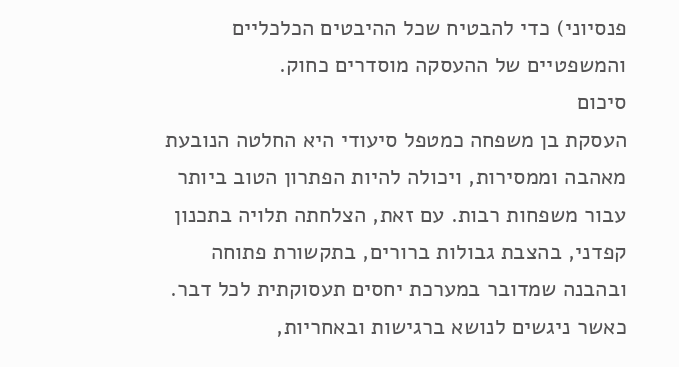פנסיוני) כדי להבטיח שכל ההיבטים הכלכליים והמשפטיים של ההעסקה מוסדרים כחוק.
סיכום
העסקת בן משפחה כמטפל סיעודי היא החלטה הנובעת מאהבה וממסירות, ויכולה להיות הפתרון הטוב ביותר עבור משפחות רבות. עם זאת, הצלחתה תלויה בתכנון קפדני, בהצבת גבולות ברורים, בתקשורת פתוחה ובהבנה שמדובר במערכת יחסים תעסוקתית לכל דבר. כאשר ניגשים לנושא ברגישות ובאחריות,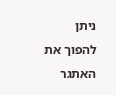ניתן להפוך את האתגר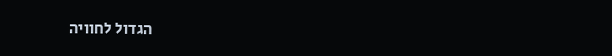הגדול לחוויה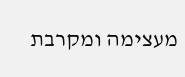מעצימה ומקרבת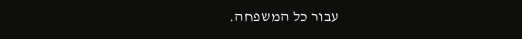עבור כל המשפחה.